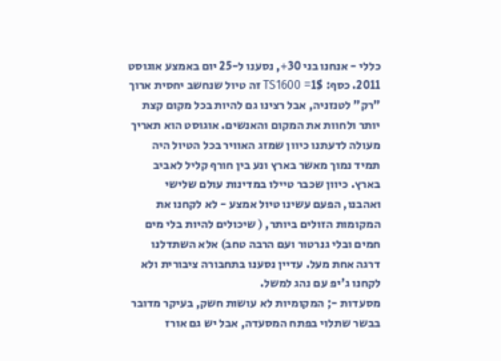כללי - אנחנו בני 30+, נסענו ל-25 יום באמצע אוגוסט 2011. כסף: 1$= TS1600 זה טיול שנחשב יחסית ארוך "רק" לטנזניה, אבל רצינו גם להיות בכל מקום קצת יותר ולחוות את המקום והאנשים. אוגוסט הוא תאריך מעולה לדעתנו כיוון שמזג האוויר בכל הטיול היה תמיד נמוך מאשר בארץ ונע בין חורף קליל לאביב בארץ. כיוון שכבר טיילו במדינות עולם שלישי ואהבנו, הפעם עשינו טיול אמצע - לא לקחנו את המקומות הזולים ביותר, ( שיכולים להיות בלי מים חמים ובלי גנרטור ועם הרבה טחב) אלא השתדלנו דרגה אחת מעל. עדיין נסענו בתחבורה ציבורית ולא לקחנו ג'יפ עם נהג למשל.
מסעדות -; המקומיות לא עושות חשק, בעיקר מדובר בבשר שתלוי בפתח המסעדה, אבל יש גם אורז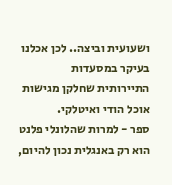ושעועית וביצה.. לכן אכלנו בעיקר במסעדות התיירותית שחלקן מגישות אוכל הודי ואיטלקי.
ספר - למרות שהלונלי פלנט הוא רק באנגלית נכון להיום,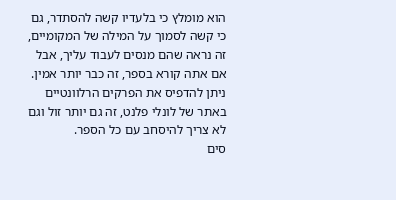הוא מומלץ כי בלעדיו קשה להסתדר, גם כי קשה לסמוך על המילה של המקומיים, זה נראה שהם מנסים לעבוד עליך, אבל אם אתה קורא בספר, זה כבר יותר אמין. ניתן להדפיס את הפרקים הרלוונטיים באתר של לונלי פלנט, זה גם יותר זול וגם לא צריך להיסחב עם כל הספר.
סים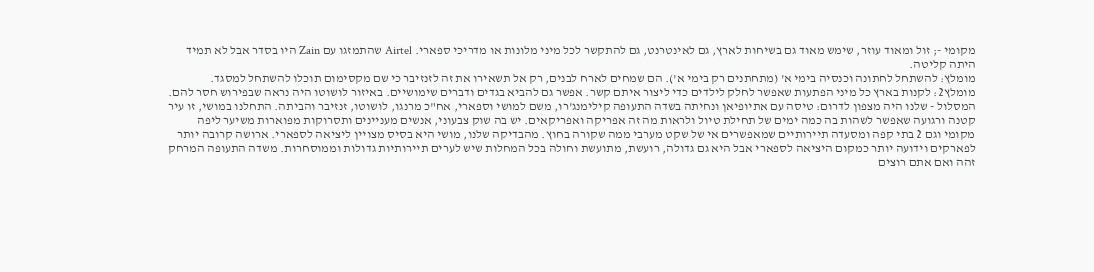מקומי -; זול ומאוד עוזר, שימש מאוד גם בשיחות לארץ, גם לאינטרנט, גם להתקשר לכל מיני מלונות או מדריכי ספארי. Airtel שהתמזגו עם Zain היו בסדר אבל לא תמיד היתה קליטה.
מומלץ: להשתחל לחתונה וכנסיה בימי א' (מתחתנים רק בימי א'). הם שמחים לארח לבנים, רק אל תשאירו את זה לזנזיבר כי שם מקסימום תוכלו להשתחל למסגד.
מומלץ2: לקנות בארץ כל מיני הפתעות שאפשר לחלק לילדים כדי ליצור איתם קשר. אפשר גם להביא בגדים ודברים שימושיים. באיזור לושוטו היה נראה שבפירוש חסר להם.
המסלול - שלנו היה מצפון לדרום: טיסה עם אתיופיאן ונחיתה בשדה התעופה קילימנג'רו, משם למושי וספארי, אח"כ מרנגו, לושוטו, זנזיבר והביתה. התחלנו במושי, זו עיר קטנה ורגועה שאפשר לשהות בה כמה ימים של תחילת טיול ולראות מה זה אפריקה ואפריקאים. יש בה שוק צבעוני, אנשים מעניינים ותסרוקות מפוארות משיער ליפה מקומי וגם 2 בתי קפה ומסעדה תיירותיים שמאפשרים אי של שקט מערבי ממה שקורה בחוץ. מהבדיקה שלנו, מושי היא בסיס מצויין ליציאה לספארי. ארושה קרובה יותר לפארקים וידועה יותר כמקום היציאה לספארי אבל היא גם גדולה, רועשת, מתועשת וחולה בכל המחלות שיש לערים תיירותיות גדולות וממוסחרות. משדה התעופה המרחק זהה ואם אתם רוצים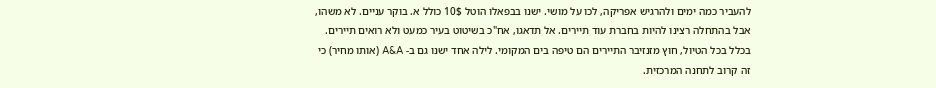להעביר כמה ימים ולהרגיש אפריקה, לכו על מושי. ישנו בבפאלו הוטל 10$ כולל א. בוקר עניים. לא משהו, אבל בהתחלה רצינו להיות בחברת עוד תיירים. אל תדאגו, אח"כ בשיטוט בעיר כמעט ולא רואים תיירים. בכלל בכל הטיול, חוץ מזנזיבר התיירים הם טיפה בים המקומי. לילה אחד ישנו גם ב- A&A (אותו מחיר) כי זה קרוב לתחנה המרכזית.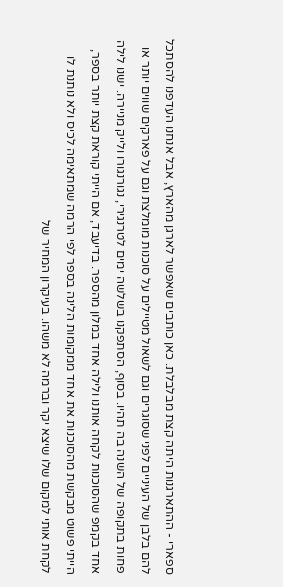ספארי - ההתארגנות היתה קצת מבלבלת. כאן כותבים שאפשר לארגן מהארץ, אבל אנחנו העדפנו להסתכל להם בלבן של העיניים לפני שסוגרים וגם לשאול מטיילים על סוכנות מומלצת וגם על פארקים שווים יותר או פחות בתקופה של השנה בה תהיו. בסוף, הסתפקנו בשלשה ימים לטרנגירי, נגורנגורו ולייק מניירה. ישנו לילה אחד בקמפ שהסוכנות לקחה אותנו ולילה אחד במלון מהספר. בדיעבד, אם הייתי קוראת קצת יותר בספר, הייתי פשוט מבקשת מהסוכנות את אחד ממקומות הלינה בספר לפי הרמה שמתאימה לכיס ולא נותנת לו לקחת אותי למקום שלו שיצא יקר וברמה לא משהו. בעיקרון המחיר של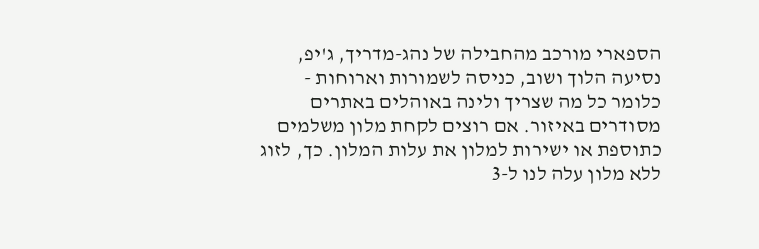הספארי מורכב מהחבילה של נהג-מדריך, ג'יפ, נסיעה הלוך ושוב, כניסה לשמורות וארוחות - כלומר כל מה שצריך ולינה באוהלים באתרים מסודרים באיזור. אם רוצים לקחת מלון משלמים כתוספת או ישירות למלון את עלות המלון. כך, לזוג ללא מלון עלה לנו ל-3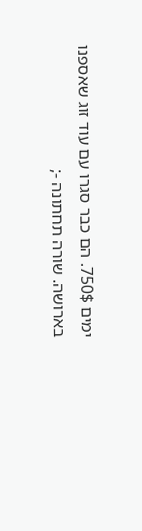ימים 750$. הם כבר סגרו עם עוד זוג שאספנו בארושה. שורה תחתונה -;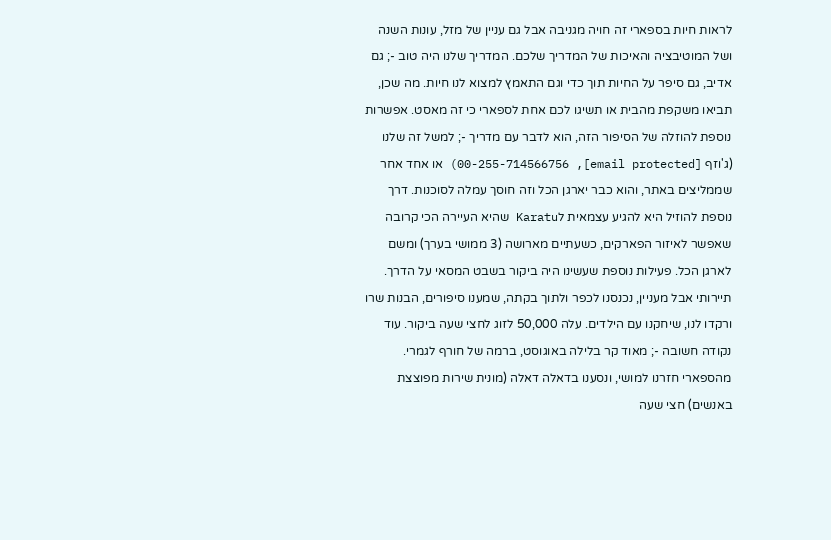לראות חיות בספארי זה חויה מגניבה אבל גם עניין של מזל, עונות השנה ושל המוטיבציה והאיכות של המדריך שלכם. המדריך שלנו היה טוב -; גם אדיב, גם סיפר על החיות תוך כדי וגם התאמץ למצוא לנו חיות. מה שכן, תביאו משקפת מהבית או תשיגו לכם אחת לספארי כי זה מאסט. אפשרות נוספת להוזלה של הסיפור הזה, הוא לדבר עם מדריך -; למשל זה שלנו (ג'וזף [email protected], 00-255-714566756) או אחד אחר שממליצים באתר, והוא כבר יארגן הכל וזה חוסך עמלה לסוכנות. דרך נוספת להוזיל היא להגיע עצמאית לKaratu שהיא העיירה הכי קרובה שאפשר לאיזור הפארקים, כשעתיים מארושה (3 ממושי בערך) ומשם לארגן הכל. פעילות נוספת שעשינו היה ביקור בשבט המסאי על הדרך. תיירותי אבל מעניין, נכנסנו לכפר ולתוך בקתה, שמענו סיפורים, הבנות שרו ורקדו לנו, שיחקנו עם הילדים. עלה 50,000 לזוג לחצי שעה ביקור. עוד נקודה חשובה -; מאוד קר בלילה באוגוסט, ברמה של חורף לגמרי.
מהספארי חזרנו למושי, ונסענו בדאלה דאלה (מונית שירות מפוצצת באנשים) חצי שעה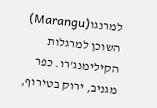למרנגו(Marangu) השוכן למרגלות הקילימנג'רו. כפר מגניב, ירוק בטירוף,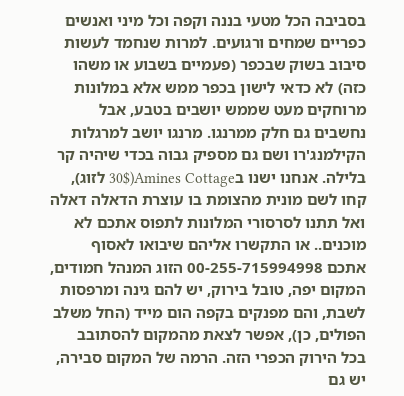בסביבה הכל מטעי בננה וקפה וכל מיני ואנשים כפריים שמחים ורגועים. למרות שנחמד לעשות סיבוב בשוק שבכפר (פעמיים בשבוע או משהו כזה) לא כדאי לישון בכפר ממש אלא במלונות מרוחקים מעט שממש יושבים בטבע, אבל נחשבים גם חלק ממרנגו. מרנגו יושב למרגלות הקילמנג'רו ושם גם מספיק גבוה בכדי שיהיה קר בלילה. אנחנו ישנו בAmines Cottage(30$ לזוג), קחו לשם מונית מהצומת בו עוצרת הדאלה דאלה ואל תתנו לסרסורי המלונות לתפוס אתכם לא מוכנים.. או התקשרו אליהם שיבואו לאסוף אתכם 00-255-715994998 הזוג המנהל חמודים, המקום יפה, טובל בירוק, יש להם גינה ומרפסות לשבת, והם מפנקים בקפה הום מייד (החל משלב הפולים, כן), אפשר לצאת מהמקום להסתובב בכל הירוק הכפרי הזה. הרמה של המקום סבירה, יש גם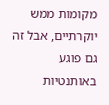מקומות ממש יוקרתיים, אבל זה גם פוגע באותנטיות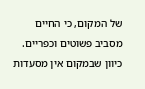של המקום, כי החיים מסביב פשוטים וכפריים. כיוון שבמקום אין מסעדות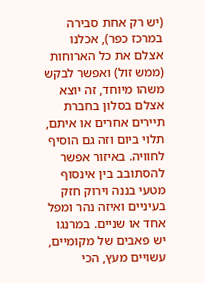(יש רק אחת סבירה במרכז כפר), אכלנו אצלם את כל הארוחות (ממש זול) ואפשר לבקש משהו מיוחד, זה יוצא אצלם בסלון בחברת תיירים אחרים או איתם, תלוי ביום וזה גם הוסיף לחוויה. באיזור אפשר להסתובב בין אינסוף מטעי בננה וירוק חזק בעיניים ואיזה נהר ומפל אחד או שניים. במרנגו יש פאבים של מקומיים, עשויים מעץ, הכי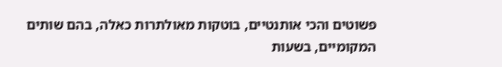פשוטים והכי אותנטיים, בוטקות מאולתרות כאלה, בהם שותים המקומיים, בשעות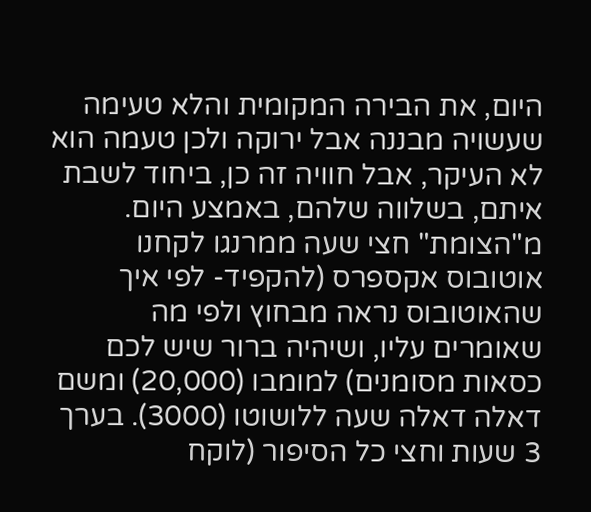היום, את הבירה המקומית והלא טעימה שעשויה מבננה אבל ירוקה ולכן טעמה הוא לא העיקר, אבל חוויה זה כן, ביחוד לשבת איתם, בשלווה שלהם, באמצע היום.
מ"הצומת" חצי שעה ממרנגו לקחנו אוטובוס אקספרס (להקפיד- לפי איך שהאוטובוס נראה מבחוץ ולפי מה שאומרים עליו, ושיהיה ברור שיש לכם כסאות מסומנים) למומבו (20,000) ומשם דאלה דאלה שעה ללושוטו (3000). בערך 3 שעות וחצי כל הסיפור (לוקח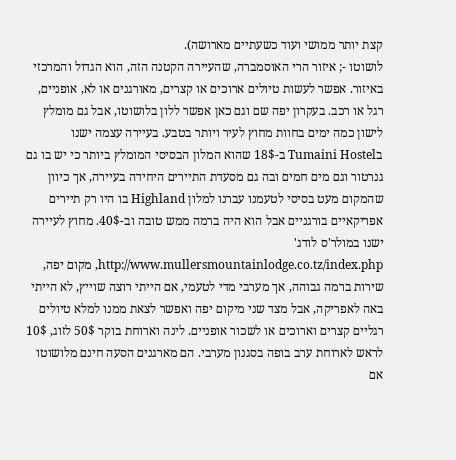קצת יותר ממושי ועוד כשעתיים מארושה).
לושוטו -; איזור הרי האוסמברה, שהעיירה הקטנה הזה, הוא הגדול והמרכזי באיזור. אפשר לעשות טיולים ארוכים או קצרים, מאורגנים או לא, אופניים, רגל או רכב. בעקרון יפה שם וגם כאן אפשר ללון בלושוטו, אבל גם מומלץ לישון כמה ימים בחוות מחוץ לעיר ויותר בטבע. בעיירה עצמה ישנו בTumaini Hostel ב-18$ שהוא המלון הבסיסי המומלץ ביותר כי יש בו גם גנרטור וגם מים חמים ובה גם מסעדת התיירים היחידה בעיירה, אך כיוון שהמקום מעט בסיסי לטעמנו עברנו למלון Highland בו היו רק תיירים אפריקאיים בורגניים אבל הוא היה ברמה ממש טובה וב-40$. מחוץ לעיירה ישנו במולר'ס לודג' http://www.mullersmountainlodge.co.tz/index.php, מקום יפה, שירות ברמה גבוהה, אך מערבי מדי לטעמי, אם הייתי רוצה שוייץ, לא הייתי באה לאפריקה, אבל מצד שני מיקום יפה ואפשר לצאת ממנו למלא טיולים רגליים קצרים וארוכים או לשכור אופניים. לינה וארוחת בוקר 50$ לזוג, 10$ לראש לארוחת ערב בופה בסגנון מערבי. הם מארגנים הסעה חינם מלושוטו אם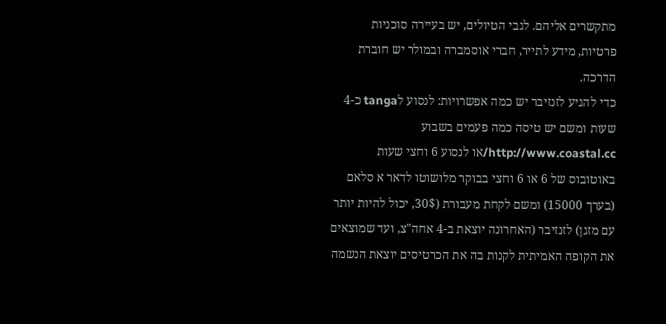מתקשרים אליהם. לגבי הטיולים, יש בעיירה סוכניות פרטיות, מידע לתייר, חברי אוסמברה ובמולר יש חוברת הדרכה.
כדי להגיע לזנזיבר יש כמה אפשרויות: לנסוע לtanga כ-4 שעות ומשם יש טיסה כמה פעמים בשבוע http://www.coastal.cc/או לנסוע 6 וחצי שעות באוטובוס של 6 או 6 וחצי בבוקר מלושוטו לדאר א סלאם (בערך 15000) ומשם לקחת מעבורת (30$, יכול להיות יותר עם מזגן) לזנזיבר (האחרונה יוצאת ב-4 אחה"צ, ועד שמוצאים את הקופה האמיתית לקנות בה את הכרטיסים יוצאת הנשמה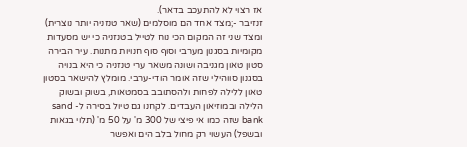אז רצוי לא להתעכב בדאר).
זנזיבר -;מצד אחד הם מוסלמים (שאר טנזניה יותר נוצרית) ומצד שני זה המקום הכי נוח לטייל בטנזניה כי יש מסעדות מקומיות בסגנון מערבי וסוף סוף חנויות מתנות. עיר הבירה סטון טאון מגניבה ושונה משאר ערי טנזניה כי היא בנויה בסגנון סווהילי שזה אומר הודי-ערבי. מומלץ להישאר בסטון טאון ללילה לפחות ולהסתובב בסמטאות, בשוק ובשוק הלילה ובמוזיאון העבדים. לקחנו גם טיול בסירה ל- sand bank שזה כמו אי פיצי של 300 מ' על 50 מ' (תלוי בגאות ובשפל) העשוי רק מחול בלב הים ואפשר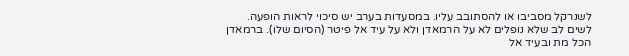לשנרקל מסביבו או להסתובב עליו. במסעדות בערב יש סיכוי לראות הופעה. לשים לב שלא נופלים לא על הרמאדן ולא על עיד אל פיטר (הסיום שלו). ברמאדן הכל מת ובעיד אל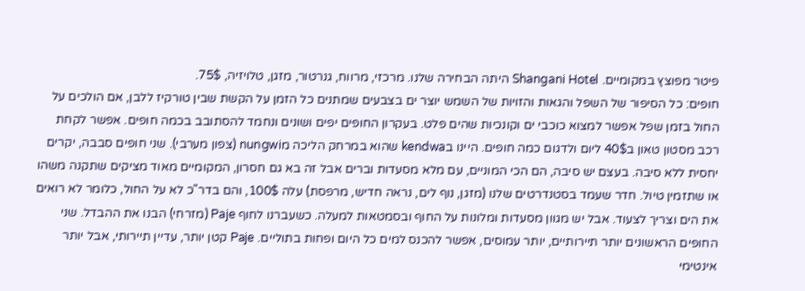פיטר מפוצץ במקומיים. Shangani Hotel היתה הבחירה שלנו. מרכזי, מרווח, גנרטור, מזגן, טלויזיה, 75$.
חופים: כל הסיפור של השפל והגאות והזויות של השמש יוצר ים בצבעים שמתנים כל הזמן על הקשת שבין טורקיז ללבן, אם הולכים על החול בזמן שפל אפשר למצוא כוכבי ים וקונכיות שהים פלט. בעקרון החופים יפים ושונים ונחמד להסתובב בכמה חופים. אפשר לקחת רכב מסטון טאון ב40$ ליום ולדגום כמה חופים. היינו בkendwa שהוא במרחק הליכה מnungwi (צפון מערבי). שני חופים סבבה, יקרים יחסית ללא סיבה. בעצם יש סיבה, הם הכי המוניים, עם מלא מסעדות וברים אבל זה בא גם חסרון, המקומיים מאוד מציקים שתקנה משהו או שתזמין טיול. חדר שעמד בסטנדרטים שלנו (מזגן, נוף לים, נראה חדיש, מרפסת) עלה 100$, והם בדר"כ לא על החול, כלומר לא רואים את הים וצריך לצעוד. אבל יש מגוון מסעדות ומלונות על החוף ובסמטאות למעלה. כשעברנו לחוף Paje (מזרחי) הבנו את ההבדל. שני החופים הראשונים יותר תיירותיים, יותר עמוסים, אפשר להכנס למים כל היום ופחות בתוליים. Paje קטן יותר, עדיין תיירותי, אבל יותר אינטימי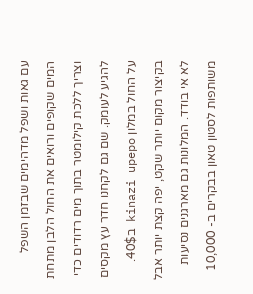עם גאות ושפל מדהימים שבזמן השפל המים שקופים ורואים את החול הלבן מתחת וצריך ללכת קילומטר בתוך מים רדודים כדי להגיע לעומק. שם גם לקחנו חדר עץ מקסים על החול במלון kinazi upepo ב40$. בקיצור מקום יותר שקט, יפה קצת יותר אבל לא אי בודד. המלונות גם מארגנים נסיעות משותפות לסטון טאון בבקרים ב- 10,000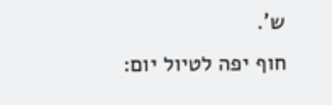ש'.
חוף יפה לטיול יום: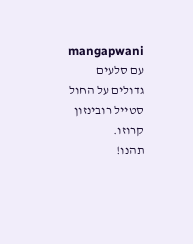mangapwani עם סלעים גדולים על החול סטייל רובינזון קרוזו.
תהנו!